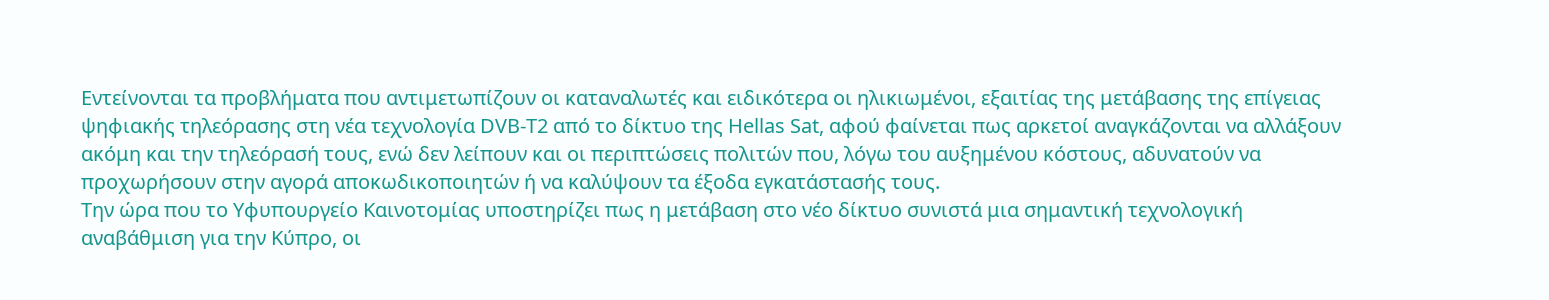Εντείνονται τα προβλήματα που αντιμετωπίζουν οι καταναλωτές και ειδικότερα οι ηλικιωμένοι, εξαιτίας της μετάβασης της επίγειας ψηφιακής τηλεόρασης στη νέα τεχνολογία DVB-T2 από το δίκτυο της Hellas Sat, αφού φαίνεται πως αρκετοί αναγκάζονται να αλλάξουν ακόμη και την τηλεόρασή τους, ενώ δεν λείπουν και οι περιπτώσεις πολιτών που, λόγω του αυξημένου κόστους, αδυνατούν να προχωρήσουν στην αγορά αποκωδικοποιητών ή να καλύψουν τα έξοδα εγκατάστασής τους.
Την ώρα που το Υφυπουργείο Καινοτομίας υποστηρίζει πως η μετάβαση στο νέο δίκτυο συνιστά μια σημαντική τεχνολογική αναβάθμιση για την Κύπρο, οι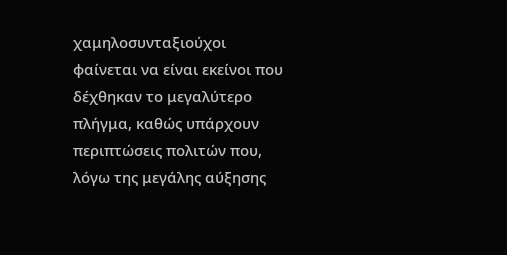χαμηλοσυνταξιούχοι φαίνεται να είναι εκείνοι που δέχθηκαν το μεγαλύτερο πλήγμα, καθώς υπάρχουν περιπτώσεις πολιτών που, λόγω της μεγάλης αύξησης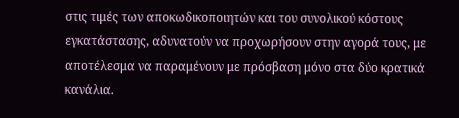στις τιμές των αποκωδικοποιητών και του συνολικού κόστους εγκατάστασης, αδυνατούν να προχωρήσουν στην αγορά τους, με αποτέλεσμα να παραμένουν με πρόσβαση μόνο στα δύο κρατικά κανάλια.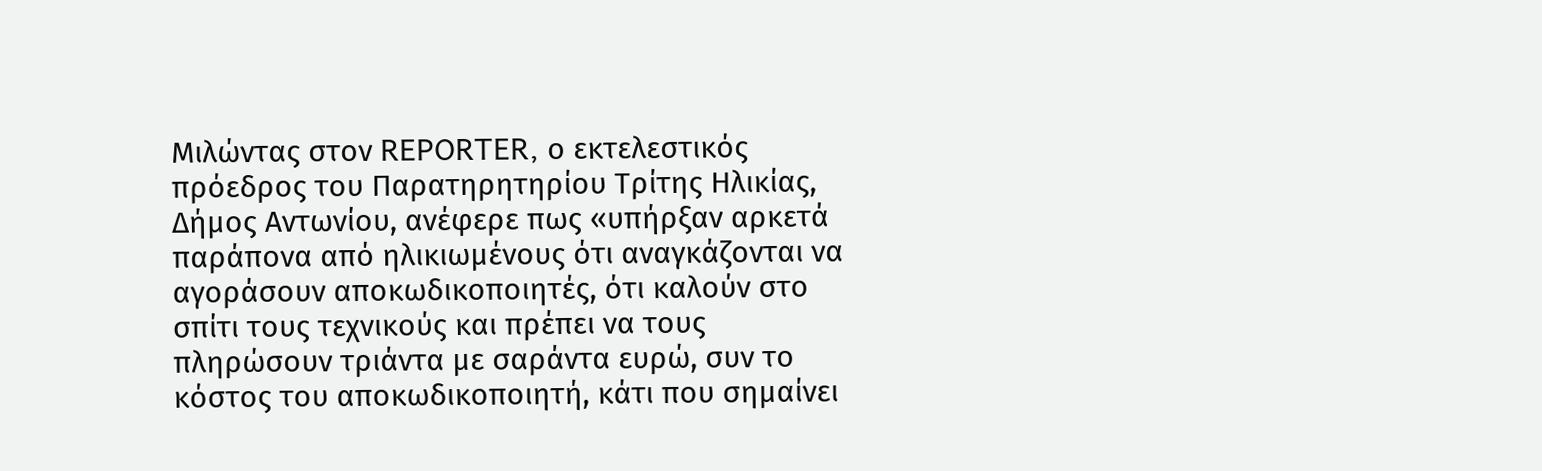Μιλώντας στον REPORTER, ο εκτελεστικός πρόεδρος του Παρατηρητηρίου Τρίτης Ηλικίας, Δήμος Αντωνίου, ανέφερε πως «υπήρξαν αρκετά παράπονα από ηλικιωμένους ότι αναγκάζονται να αγοράσουν αποκωδικοποιητές, ότι καλούν στο σπίτι τους τεχνικούς και πρέπει να τους πληρώσουν τριάντα με σαράντα ευρώ, συν το κόστος του αποκωδικοποιητή, κάτι που σημαίνει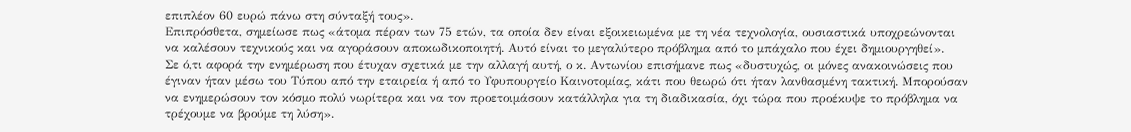επιπλέον 60 ευρώ πάνω στη σύνταξή τους».
Επιπρόσθετα, σημείωσε πως «άτομα πέραν των 75 ετών, τα οποία δεν είναι εξοικειωμένα με τη νέα τεχνολογία, ουσιαστικά υποχρεώνονται να καλέσουν τεχνικούς και να αγοράσουν αποκωδικοποιητή. Αυτό είναι το μεγαλύτερο πρόβλημα από το μπάχαλο που έχει δημιουργηθεί».
Σε ό,τι αφορά την ενημέρωση που έτυχαν σχετικά με την αλλαγή αυτή, ο κ. Αντωνίου επισήμανε πως «δυστυχώς, οι μόνες ανακοινώσεις που έγιναν ήταν μέσω του Τύπου από την εταιρεία ή από το Υφυπουργείο Καινοτομίας, κάτι που θεωρώ ότι ήταν λανθασμένη τακτική. Μπορούσαν να ενημερώσουν τον κόσμο πολύ νωρίτερα και να τον προετοιμάσουν κατάλληλα για τη διαδικασία, όχι τώρα που προέκυψε το πρόβλημα να τρέχουμε να βρούμε τη λύση».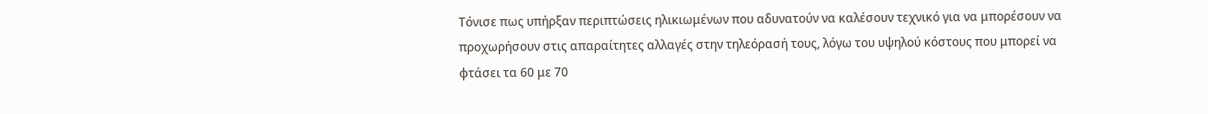Τόνισε πως υπήρξαν περιπτώσεις ηλικιωμένων που αδυνατούν να καλέσουν τεχνικό για να μπορέσουν να προχωρήσουν στις απαραίτητες αλλαγές στην τηλεόρασή τους, λόγω του υψηλού κόστους που μπορεί να φτάσει τα 60 με 70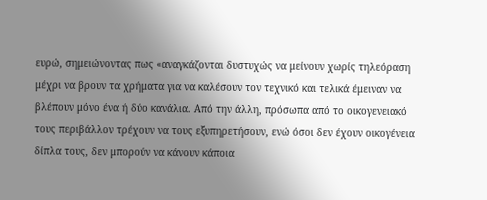ευρώ, σημειώνοντας πως «αναγκάζονται δυστυχώς να μείνουν χωρίς τηλεόραση μέχρι να βρουν τα χρήματα για να καλέσουν τον τεχνικό και τελικά έμειναν να βλέπουν μόνο ένα ή δύο κανάλια. Από την άλλη, πρόσωπα από το οικογενειακό τους περιβάλλον τρέχουν να τους εξυπηρετήσουν, ενώ όσοι δεν έχουν οικογένεια δίπλα τους, δεν μπορούν να κάνουν κάποια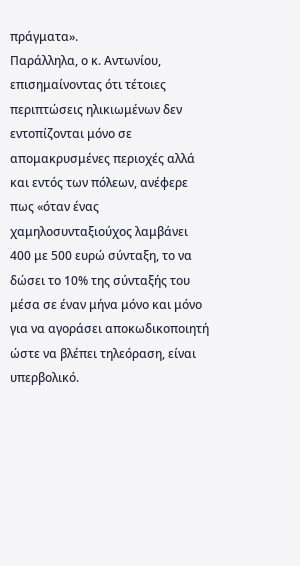πράγματα».
Παράλληλα, ο κ. Αντωνίου, επισημαίνοντας ότι τέτοιες περιπτώσεις ηλικιωμένων δεν εντοπίζονται μόνο σε απομακρυσμένες περιοχές αλλά και εντός των πόλεων, ανέφερε πως «όταν ένας χαμηλοσυνταξιούχος λαμβάνει 400 με 500 ευρώ σύνταξη, το να δώσει το 10% της σύνταξής του μέσα σε έναν μήνα μόνο και μόνο για να αγοράσει αποκωδικοποιητή ώστε να βλέπει τηλεόραση, είναι υπερβολικό.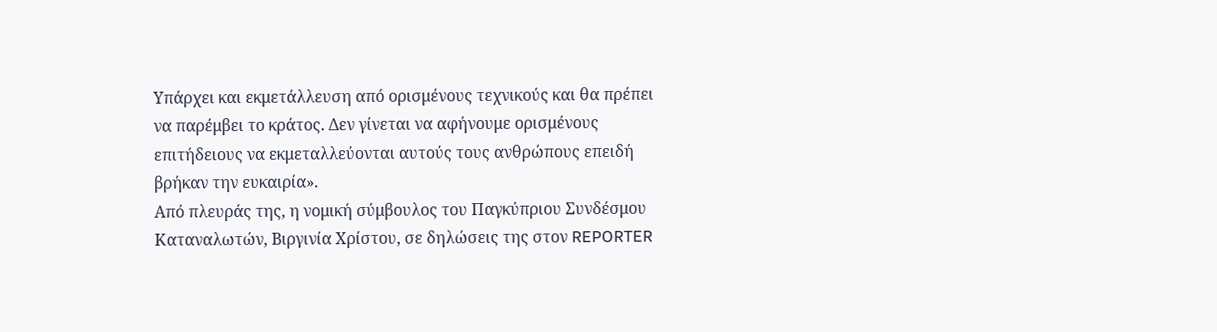Υπάρχει και εκμετάλλευση από ορισμένους τεχνικούς και θα πρέπει να παρέμβει το κράτος. Δεν γίνεται να αφήνουμε ορισμένους επιτήδειους να εκμεταλλεύονται αυτούς τους ανθρώπους επειδή βρήκαν την ευκαιρία».
Από πλευράς της, η νομική σύμβουλος του Παγκύπριου Συνδέσμου Καταναλωτών, Βιργινία Χρίστου, σε δηλώσεις της στον REPORTER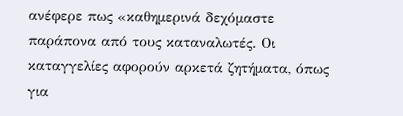ανέφερε πως «καθημερινά δεχόμαστε παράπονα από τους καταναλωτές. Οι καταγγελίες αφορούν αρκετά ζητήματα, όπως για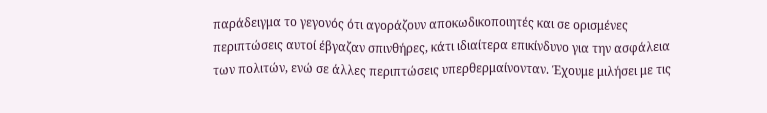παράδειγμα το γεγονός ότι αγοράζουν αποκωδικοποιητές και σε ορισμένες περιπτώσεις αυτοί έβγαζαν σπινθήρες, κάτι ιδιαίτερα επικίνδυνο για την ασφάλεια των πολιτών, ενώ σε άλλες περιπτώσεις υπερθερμαίνονταν. Έχουμε μιλήσει με τις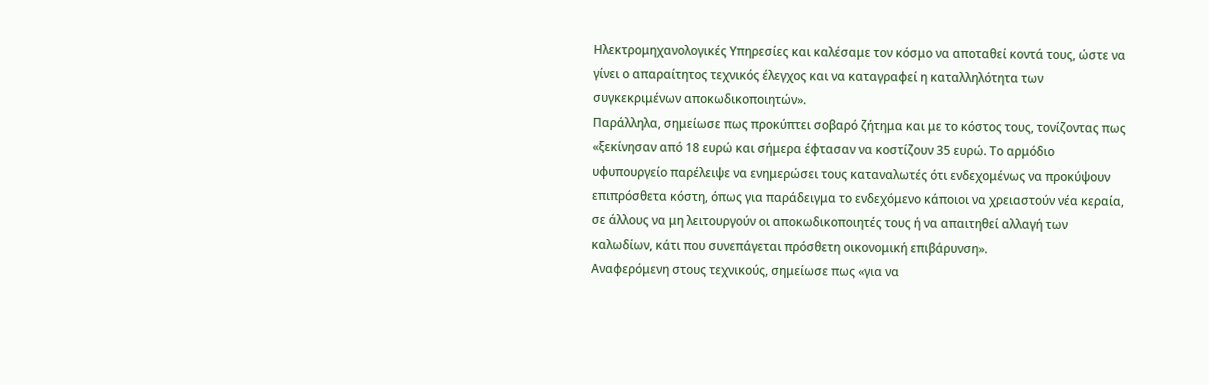Ηλεκτρομηχανολογικές Υπηρεσίες και καλέσαμε τον κόσμο να αποταθεί κοντά τους, ώστε να γίνει ο απαραίτητος τεχνικός έλεγχος και να καταγραφεί η καταλληλότητα των συγκεκριμένων αποκωδικοποιητών».
Παράλληλα, σημείωσε πως προκύπτει σοβαρό ζήτημα και με το κόστος τους, τονίζοντας πως «ξεκίνησαν από 18 ευρώ και σήμερα έφτασαν να κοστίζουν 35 ευρώ. Το αρμόδιο υφυπουργείο παρέλειψε να ενημερώσει τους καταναλωτές ότι ενδεχομένως να προκύψουν επιπρόσθετα κόστη, όπως για παράδειγμα το ενδεχόμενο κάποιοι να χρειαστούν νέα κεραία, σε άλλους να μη λειτουργούν οι αποκωδικοποιητές τους ή να απαιτηθεί αλλαγή των καλωδίων, κάτι που συνεπάγεται πρόσθετη οικονομική επιβάρυνση».
Αναφερόμενη στους τεχνικούς, σημείωσε πως «για να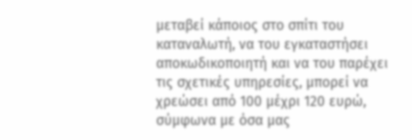μεταβεί κάποιος στο σπίτι του καταναλωτή, να του εγκαταστήσει αποκωδικοποιητή και να του παρέχει τις σχετικές υπηρεσίες, μπορεί να χρεώσει από 100 μέχρι 120 ευρώ, σύμφωνα με όσα μας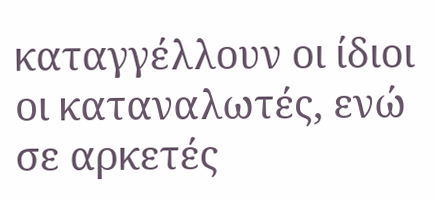καταγγέλλουν οι ίδιοι οι καταναλωτές, ενώ σε αρκετές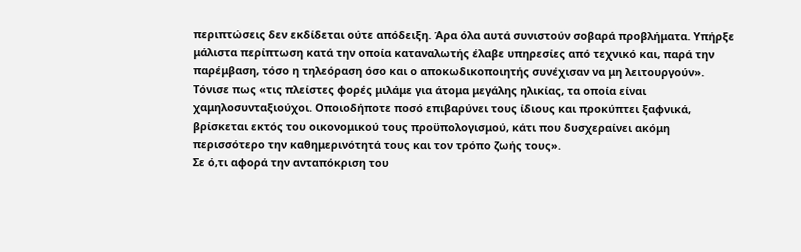περιπτώσεις δεν εκδίδεται ούτε απόδειξη. Άρα όλα αυτά συνιστούν σοβαρά προβλήματα. Υπήρξε μάλιστα περίπτωση κατά την οποία καταναλωτής έλαβε υπηρεσίες από τεχνικό και, παρά την παρέμβαση, τόσο η τηλεόραση όσο και ο αποκωδικοποιητής συνέχισαν να μη λειτουργούν».
Τόνισε πως «τις πλείστες φορές μιλάμε για άτομα μεγάλης ηλικίας, τα οποία είναι χαμηλοσυνταξιούχοι. Οποιοδήποτε ποσό επιβαρύνει τους ίδιους και προκύπτει ξαφνικά, βρίσκεται εκτός του οικονομικού τους προϋπολογισμού, κάτι που δυσχεραίνει ακόμη περισσότερο την καθημερινότητά τους και τον τρόπο ζωής τους».
Σε ό,τι αφορά την ανταπόκριση του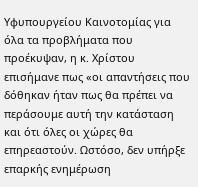Υφυπουργείου Καινοτομίας για όλα τα προβλήματα που προέκυψαν, η κ. Χρίστου επισήμανε πως «οι απαντήσεις που δόθηκαν ήταν πως θα πρέπει να περάσουμε αυτή την κατάσταση και ότι όλες οι χώρες θα επηρεαστούν. Ωστόσο, δεν υπήρξε επαρκής ενημέρωση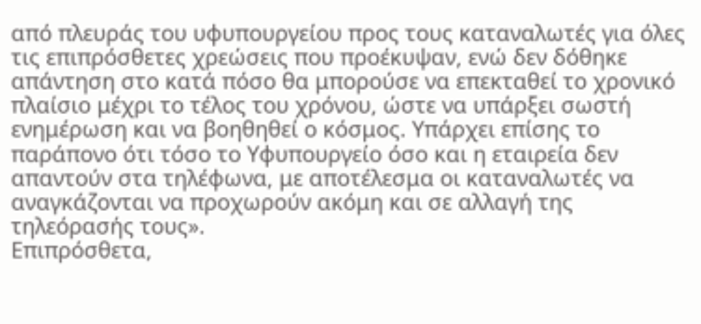από πλευράς του υφυπουργείου προς τους καταναλωτές για όλες τις επιπρόσθετες χρεώσεις που προέκυψαν, ενώ δεν δόθηκε απάντηση στο κατά πόσο θα μπορούσε να επεκταθεί το χρονικό πλαίσιο μέχρι το τέλος του χρόνου, ώστε να υπάρξει σωστή ενημέρωση και να βοηθηθεί ο κόσμος. Υπάρχει επίσης το παράπονο ότι τόσο το Υφυπουργείο όσο και η εταιρεία δεν απαντούν στα τηλέφωνα, με αποτέλεσμα οι καταναλωτές να αναγκάζονται να προχωρούν ακόμη και σε αλλαγή της τηλεόρασής τους».
Επιπρόσθετα,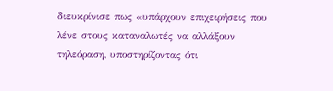διευκρίνισε πως «υπάρχουν επιχειρήσεις που λένε στους καταναλωτές να αλλάξουν τηλεόραση, υποστηρίζοντας ότι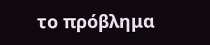το πρόβλημα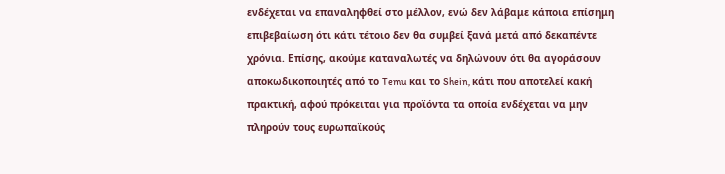ενδέχεται να επαναληφθεί στο μέλλον, ενώ δεν λάβαμε κάποια επίσημη επιβεβαίωση ότι κάτι τέτοιο δεν θα συμβεί ξανά μετά από δεκαπέντε χρόνια. Επίσης, ακούμε καταναλωτές να δηλώνουν ότι θα αγοράσουν αποκωδικοποιητές από το Temu και το Shein, κάτι που αποτελεί κακή πρακτική, αφού πρόκειται για προϊόντα τα οποία ενδέχεται να μην πληρούν τους ευρωπαϊκούς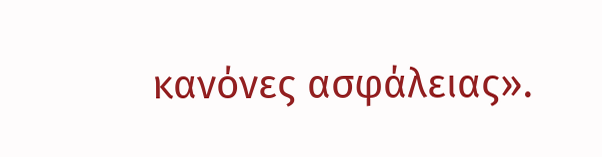κανόνες ασφάλειας».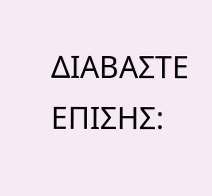ΔΙΑΒΑΣΤΕ ΕΠΙΣΗΣ: